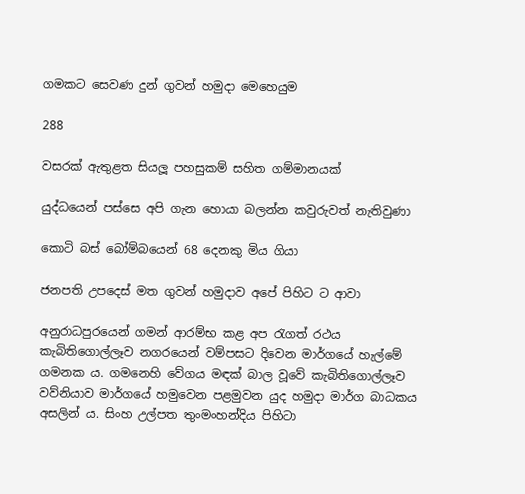ගමකට සෙවණ දුන් ගුවන් හමුදා මෙහෙයුම

288

වසරක් ඇතුළත සියලූ පහසුකම් සහිත ගම්මානයක්

යුද්ධයෙන් පස්සෙ අපි ගැන හොයා බලන්න කවුරුවත් නැතිවුණා

කොටි බස් බෝම්බයෙන් 68 දෙනකු මිය ගියා

ජනපති උපදෙස් මත ගුවන් හමුදාව අපේ පිහිට ට ආවා

අනුරාධපුරයෙන් ගමන් ආරම්භ කළ අප රැගත් රථය කැබිතිගොල්ලෑව නගරයෙන් වම්පසට දිවෙන මාර්ගයේ හැල්මේ ගමනක ය. ගමනෙහි වේගය මඳක් බාල වූවේ කැබිතිගොල්ලෑව වව්නියාව මාර්ගයේ හමුවෙන පළමුවන යුද හමුදා මාර්ග බාධකය අසලින් ය. සිංහ උල්පත තුංමංහන්දිය පිහිටා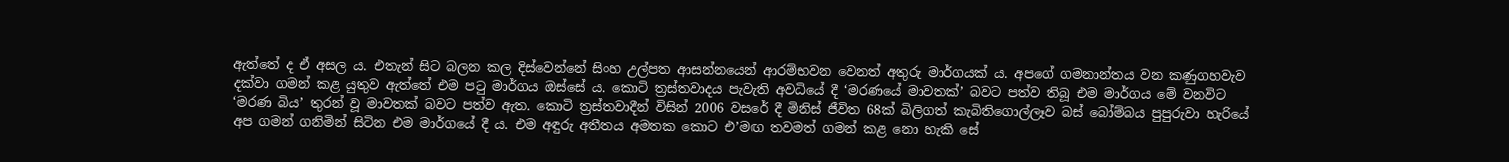ඇත්තේ ද ඒ අසල ය. එතැන් සිට බලන කල දිස්වෙන්නේ සිංහ උල්පත ආසන්නයෙන් ආරම්භවන වෙනත් අතුරු මාර්ගයක් ය. අපගේ ගමනාන්තය වන කණුගහවැව දක්වා ගමන් කළ යුතුව ඇත්තේ එම පටු මාර්ගය ඔස්සේ ය. කොටි ත්‍රස්තවාදය පැවැති අවධියේ දී ‘මරණයේ මාවතක්’ බවට පත්ව තිබූ එම මාර්ගය මේ වනවිට ‘මරණ බිය’ තුරන් වූ මාවතක් බවට පත්ව ඇත. කොටි ත්‍රස්තවාදීන් විසින් 2006 වසරේ දී මිනිස් ජීවිත 68ක් බිලිගත් කැබිතිගොල්ලෑව බස් බෝම්බය පුපුරුවා හැරියේ අප ගමන් ගනිමින් සිටින එම මාර්ගයේ දී ය. එම අඳුරු අතීතය අමතක කොට එ’මඟ තවමත් ගමන් කළ නො හැකි සේ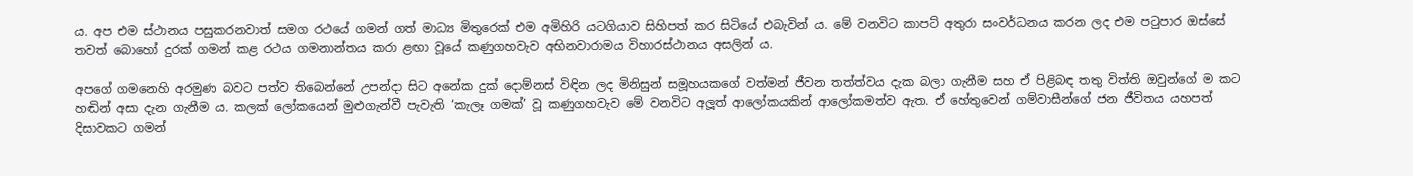ය. අප එම ස්ථානය පසුකරනවාත් සමග රථයේ ගමන් ගත් මාධ්‍ය මිතුරෙක් එම අමිහිරි යටගියාව සිහිපත් කර සිටියේ එබැවින් ය. මේ වනවිට කාපට් අතුරා සංවර්ධනය කරන ලද එම පටුපාර ඔස්සේ තවත් බොහෝ දුරක් ගමන් කළ රථය ගමනාන්තය කරා ළඟා වූයේ කණුගහවැව අභිනවාරාමය විහාරස්ථානය අසලින් ය.

අපගේ ගමනෙහි අරමුණ බවට පත්ව තිබෙන්නේ උපන්දා සිට අනේක දුක් දොම්නස් විඳින ලද මිනිසුන් සමූහයකගේ වත්මන් ජීවන තත්ත්වය දැක බලා ගැනීම සහ ඒ පිළිබඳ තතු විත්ති ඔවුන්ගේ ම කට හඬින් අසා දැන ගැනීම ය. කලක් ලෝකයෙන් මුළුගැන්වී පැවැති ‘කැලෑ ගමක්’ වූ කණුගහවැව මේ වනවිට අලූත් ආලෝකයකින් ආලෝකමත්ව ඇත. ඒ හේතුවෙන් ගම්වාසීන්ගේ ජන ජීවිතය යහපත් දිසාවකට ගමන්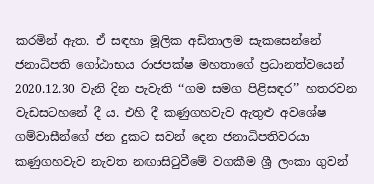කරමින් ඇත. ඒ සඳහා මූලික අඩිතාලම සැකසෙන්නේ ජනාධිපති ගෝඨාභය රාජපක්ෂ මහතාගේ ප්‍රධානත්වයෙන් 2020.12.30 වැනි දින පැවැති ‘‘ගම සමග පිළිසඳර’’ හතරවන වැඩසටහනේ දී ය. එහි දී කණුගහවැව ඇතුළු අවශේෂ ගම්වාසීන්ගේ ජන දුකට සවන් දෙන ජනාධිපතිවරයා කණුගහවැව නැවත නඟාසිටුවීමේ වගකීම ශ්‍රී ලංකා ගුවන්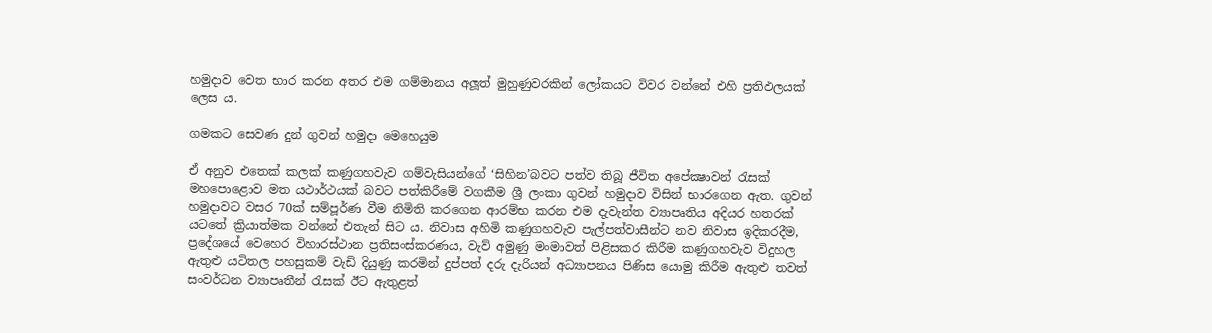හමුදාව වෙත භාර කරන අතර එම ගම්මානය අලූත් මුහුණුවරකින් ලෝකයට විවර වන්නේ එහි ප්‍රතිඵලයක් ලෙස ය.

ගමකට සෙවණ දුන් ගුවන් හමුදා මෙහෙයුම

ඒ අනුව එතෙක් කලක් කණුගහවැව ගම්වැසියන්ගේ ‘සිහින’බවට පත්ව තිබූ ජීවිත අපේක්‍ෂාවන් රැසක් මහපොළොව මත යථාර්ථයක් බවට පත්කිරීමේ වගකීම ශ්‍රී ලංකා ගුවන් හමුදාව විසින් භාරගෙන ඇත. ගුවන් හමුදාවට වසර 70ක් සම්පූර්ණ වීම නිමිති කරගෙන ආරම්භ කරන එම දැවැන්ත ව්‍යාපෘතිය අදියර හතරක් යටතේ ක්‍රියාත්මක වන්නේ එතැන් සිට ය. නිවාස අහිමි කණුගහවැව පැල්පත්වාසීන්ට නව නිවාස ඉදිකරදීම, ප්‍රදේශයේ වෙහෙර විහාරස්ථාන ප්‍රතිසංස්කරණය, වැව් අමුණු මංමාවත් පිළිසකර කිරීම කණුගහවැව විදුහල ඇතුළු යටිතල පහසුකම් වැඩි දියුණු කරමින් දුප්පත් දරු දැරියන් අධ්‍යාපනය පිණිස යොමු කිරීම ඇතුළු තවත් සංවර්ධන ව්‍යාපෘතීන් රැසක් ඊට ඇතුළත්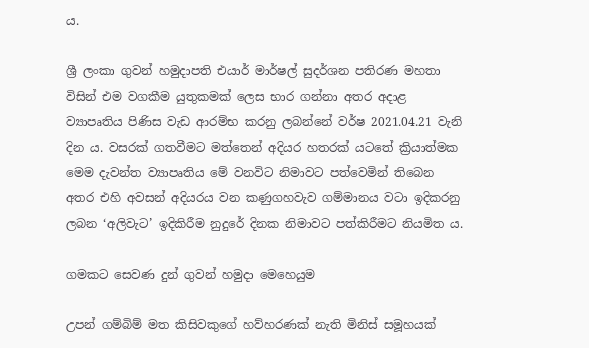ය.

ශ්‍රී ලංකා ගුවන් හමුදාපති එයාර් මාර්ෂල් සුදර්ශන පතිරණ මහතා විසින් එම වගකීම යුතුකමක් ලෙස භාර ගන්නා අතර අදාළ ව්‍යාපෘතිය පිණිස වැඩ ආරම්භ කරනු ලබන්නේ වර්ෂ 2021.04.21 වැනි දින ය. වසරක් ගතවීමට මත්තෙන් අදියර හතරක් යටතේ ක්‍රියාත්මක මෙම දැවන්ත ව්‍යාපෘතිය මේ වනවිට නිමාවට පත්වෙමින් තිබෙන අතර එහි අවසන් අදියරය වන කණුගහවැව ගම්මානය වටා ඉදිකරනු ලබන ‘අලිවැට’ ඉදිකිරීම නුදුරේ දිනක නිමාවට පත්කිරීමට නියමිත ය.

ගමකට සෙවණ දුන් ගුවන් හමුදා මෙහෙයුම

උපන් ගම්බිම් මත කිසිවකුගේ හව්හරණක් නැති මිනිස් සමූහයක්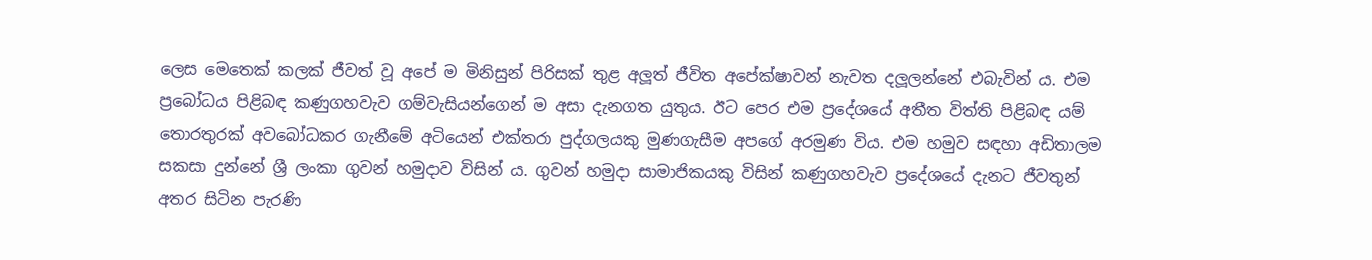ලෙස මෙතෙක් කලක් ජීවත් වූ අපේ ම මිනිසුන් පිරිසක් තුළ අලූත් ජීවිත අපේක්ෂාවන් නැවත දලූලන්නේ එබැවින් ය. එම ප්‍රබෝධය පිළිබඳ කණුගහවැව ගම්වැසියන්ගෙන් ම අසා දැනගත යුතුය. ඊට පෙර එම ප්‍රදේශයේ අතීත විත්ති පිළිබඳ යම් තොරතුරක් අවබෝධකර ගැනීමේ අටියෙන් එක්තරා පුද්ගලයකු මුණගැසීම අපගේ අරමුණ විය. එම හමුව සඳහා අඩිතාලම සකසා දුන්නේ ශ්‍රී ලංකා ගුවන් හමුදාව විසින් ය. ගුවන් හමුදා සාමාජිකයකු විසින් කණුගහවැව ප්‍රදේශයේ දැනට ජීවතුන් අතර සිටින පැරණි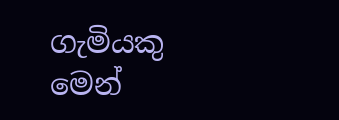ගැමියකු මෙන්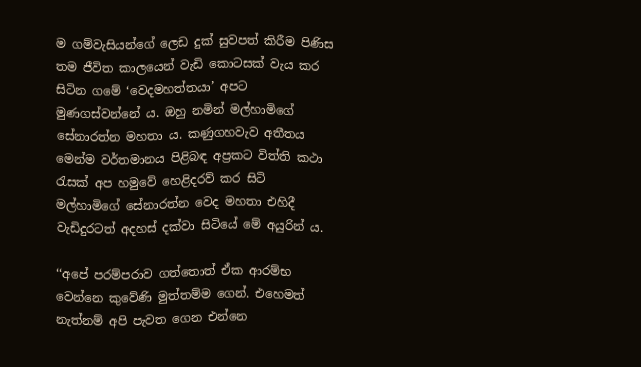ම ගම්වැසියන්ගේ ලෙඩ දුක් සුවපත් කිරීම පිණිස තම ජීවිත කාලයෙන් වැඩි කොටසක් වැය කර සිටින ගමේ ‘වෙදමහත්තයා’ අපට මුණගස්වන්නේ ය. ඔහු නමින් මල්හාමිගේ සේනාරත්න මහතා ය. කණුගහවැව අතීතය මෙන්ම වර්තමානය පිළිබඳ අප්‍රකට විත්ති කථා රැසක් අප හමුවේ හෙළිදරව් කර සිටි මල්හාමිගේ සේනාරත්න වෙද මහතා එහිදී වැඩිදුරටත් අදහස් දක්වා සිටියේ මේ අයුරින් ය.

‘‘අපේ පරම්පරාව ගත්තොත් ඒක ආරම්භ වෙන්නෙ කුවේණි මුත්තම්ම ගෙන්. එහෙමත් නැත්නම් අපි පැවත ගෙන එන්නෙ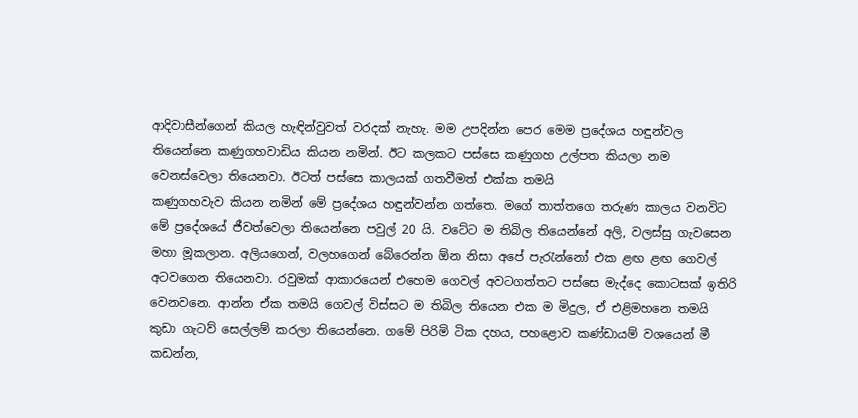ආදිවාසීන්ගෙන් කියල හැඳින්වුවත් වරදක් නැහැ. මම උපදින්න පෙර මෙම ප්‍රදේශය හඳුන්වල තියෙන්නෙ කණුගහවාඩිය කියන නමින්. ඊට කලකට පස්සෙ කණුගහ උල්පත කියලා නම වෙනස්වෙලා තියෙනවා. ඊටත් පස්සෙ කාලයක් ගතවීමත් එක්ක තමයි
කණුගහවැව කියන නමින් මේ ප්‍රදේශය හඳුන්වන්න ගත්තෙ. මගේ තාත්තගෙ තරුණ කාලය වනවිට මේ ප්‍රදේශයේ ජීවත්වෙලා තියෙන්නෙ පවුල් 20 යි. වටේට ම තිබිල තියෙන්නේ අලි, වලස්සු ගැවසෙන මහා මූකලාන. අලියගෙන්, වලහගෙන් බේරෙන්න ඕන නිසා අපේ පැරැන්නෝ එක ළඟ ළඟ ගෙවල් අටවගෙන තියෙනවා. රවුමක් ආකාරයෙන් එහෙම ගෙවල් අවටගත්තට පස්සෙ මැද්දෙ කොටසක් ඉතිරි වෙනවනෙ. ආන්න ඒක තමයි ගෙවල් විස්සට ම තිබිල තියෙන එක ම මිදුල, ඒ එළිමහනෙ තමයි කුඩා ගැටව් සෙල්ලම් කරලා තියෙන්නෙ. ගමේ පිරිමි ටික දහය, පහළොව කණ්ඩායම් වශයෙන් මී කඩන්න,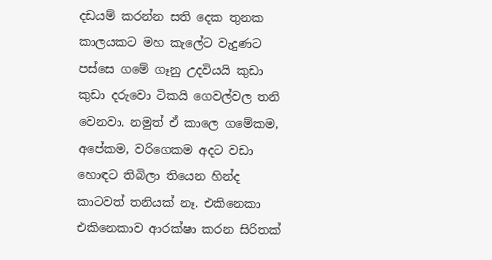දඩයම් කරන්න සති දෙක තුනක කාලයකට මහ කැලේට වැදුණට පස්සෙ ගමේ ගෑනු උදවියයි කුඩා කුඩා දරුවො ටිකයි ගෙවල්වල තනි වෙනවා. නමුත් ඒ කාලෙ ගමේකම, අපේකම, වරිගෙකම අදට වඩා හොඳට තිබිලා තියෙන හින්ද කාටවත් තනියක් නෑ. එකිනෙකා එකිනෙකාව ආරක්ෂා කරන සිරිතක්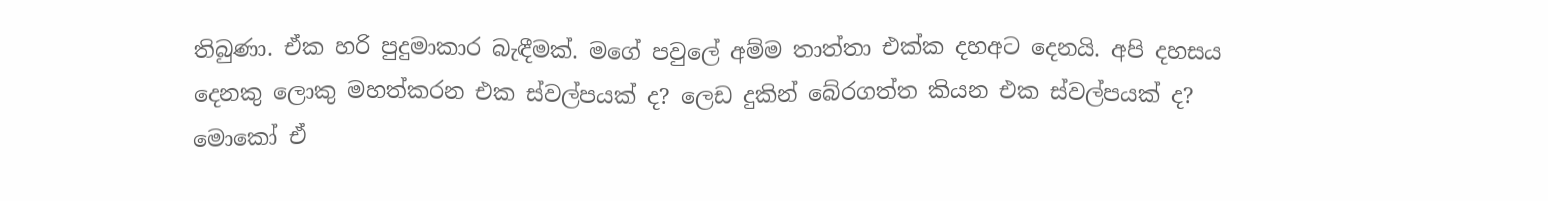තිබුණා. ඒක හරි පුදුමාකාර බැඳීමක්. මගේ පවුලේ අම්ම තාත්තා එක්ක දහඅට දෙනයි. අපි දහසය දෙනකු ලොකු මහත්කරන එක ස්වල්පයක් ද? ලෙඩ දුකින් බේරගත්ත කියන එක ස්වල්පයක් ද? මොකෝ ඒ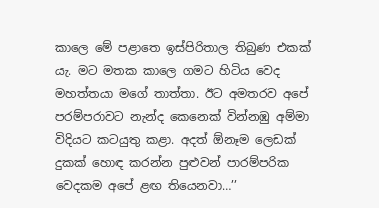කාලෙ මේ පළාතෙ ඉස්පිරිතාල තිබුණ එකක් යැ. මට මතක කාලෙ ගමට හිටිය වෙද මහත්තයා මගේ තාත්තා. ඊට අමතරව අපේ පරම්පරාවට නැන්ද කෙනෙක් වින්නඹු අම්මා විදියට කටයුතු කළා. අදත් ඕනෑම ලෙඩක් දුකක් හොඳ කරන්න පුළුවන් පාරම්පරික වෙදකම අපේ ළඟ තියෙනවා…’’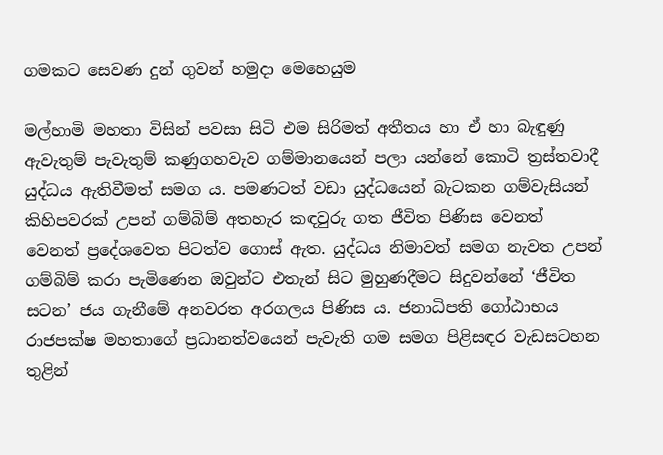ගමකට සෙවණ දුන් ගුවන් හමුදා මෙහෙයුම

මල්හාමි මහතා විසින් පවසා සිටි එම සිරිමත් අතීතය හා ඒ හා බැඳුණු ඇවැතුම් පැවැතුම් කණුගහවැව ගම්මානයෙන් පලා යන්නේ කොටි ත්‍රස්තවාදී යුද්ධය ඇතිවීමත් සමග ය. පමණටත් වඩා යුද්ධයෙන් බැටකන ගම්වැසියන් කිහිපවරක් උපන් ගම්බිම් අතහැර කඳවුරු ගත ජීවිත පිණිස වෙනත් වෙනත් ප්‍රදේශවෙත පිටත්ව ගොස් ඇත. යුද්ධය නිමාවත් සමග නැවත උපන් ගම්බිම් කරා පැමිණෙන ඔවුන්ට එතැන් සිට මුහුණදීමට සිදුවන්නේ ‘ජීවිත සටන’ ජය ගැනීමේ අනවරත අරගලය පිණිස ය. ජනාධිපති ගෝඨාභය රාජපක්ෂ මහතාගේ ප්‍රධානත්වයෙන් පැවැති ගම සමග පිළිසඳර වැඩසටහන තුළින්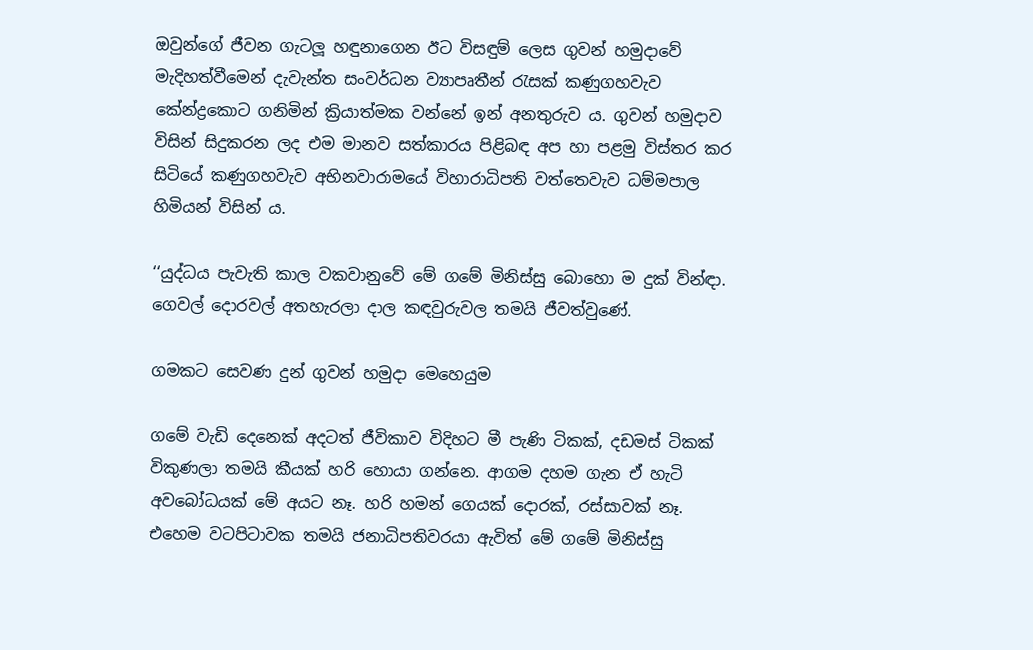ඔවුන්ගේ ජීවන ගැටලූ හඳුනාගෙන ඊට විසඳුම් ලෙස ගුවන් හමුදාවේ මැදිහත්වීමෙන් දැවැන්ත සංවර්ධන ව්‍යාපෘතීන් රැසක් කණුගහවැව කේන්ද්‍රකොට ගනිමින් ක්‍රියාත්මක වන්නේ ඉන් අනතුරුව ය. ගුවන් හමුදාව විසින් සිදුකරන ලද එම මානව සත්කාරය පිළිබඳ අප හා පළමු විස්තර කර සිටියේ කණුගහවැව අභිනවාරාමයේ විහාරාධිපති වත්තෙවැව ධම්මපාල හිමියන් විසින් ය.

‘‘යුද්ධය පැවැති කාල වකවානුවේ මේ ගමේ මිනිස්සු බොහො ම දුක් වින්ඳා. ගෙවල් දොරවල් අතහැරලා දාල කඳවුරුවල තමයි ජීවත්වුණේ.

ගමකට සෙවණ දුන් ගුවන් හමුදා මෙහෙයුම

ගමේ වැඩි දෙනෙක් අදටත් ජීවිකාව විදිහට මී පැණි ටිකක්, දඩමස් ටිකක් විකුණලා තමයි කීයක් හරි හොයා ගන්නෙ. ආගම දහම ගැන ඒ හැටි අවබෝධයක් මේ අයට නෑ. හරි හමන් ගෙයක් දොරක්, රස්සාවක් නෑ. එහෙම වටපිටාවක තමයි ජනාධිපතිවරයා ඇවිත් මේ ගමේ මිනිස්සු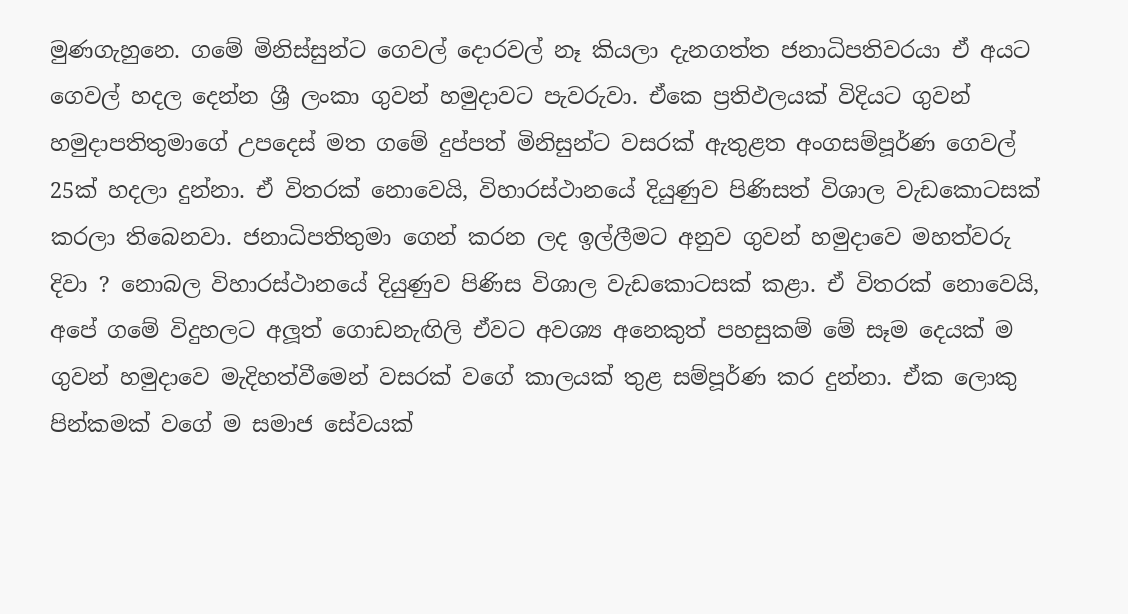මුණගැහුනෙ. ගමේ මිනිස්සුන්ට ගෙවල් දොරවල් නෑ කියලා දැනගත්ත ජනාධිපතිවරයා ඒ අයට ගෙවල් හදල දෙන්න ශ්‍රී ලංකා ගුවන් හමුදාවට පැවරුවා. ඒකෙ ප්‍රතිඵලයක් විදියට ගුවන් හමුදාපතිතුමාගේ උපදෙස් මත ගමේ දුප්පත් මිනිසුන්ට වසරක් ඇතුළත අංගසම්පූර්ණ ගෙවල් 25ක් හදලා දුන්නා. ඒ විතරක් නොවෙයි, විහාරස්ථානයේ දියුණුව පිණිසත් විශාල වැඩකොටසක් කරලා තිබෙනවා. ජනාධිපතිතුමා ගෙන් කරන ලද ඉල්ලීමට අනුව ගුවන් හමුදාවෙ මහත්වරු දිවා ? නොබල විහාරස්ථානයේ දියුණුව පිණිස විශාල වැඩකොටසක් කළා. ඒ විතරක් නොවෙයි, අපේ ගමේ විදුහලට අලූත් ගොඩනැඟිලි ඒවට අවශ්‍ය අනෙකුත් පහසුකම් මේ සෑම දෙයක් ම ගුවන් හමුදාවෙ මැදිහත්වීමෙන් වසරක් වගේ කාලයක් තුළ සම්පූර්ණ කර දුන්නා. ඒක ලොකු පින්කමක් වගේ ම සමාජ සේවයක්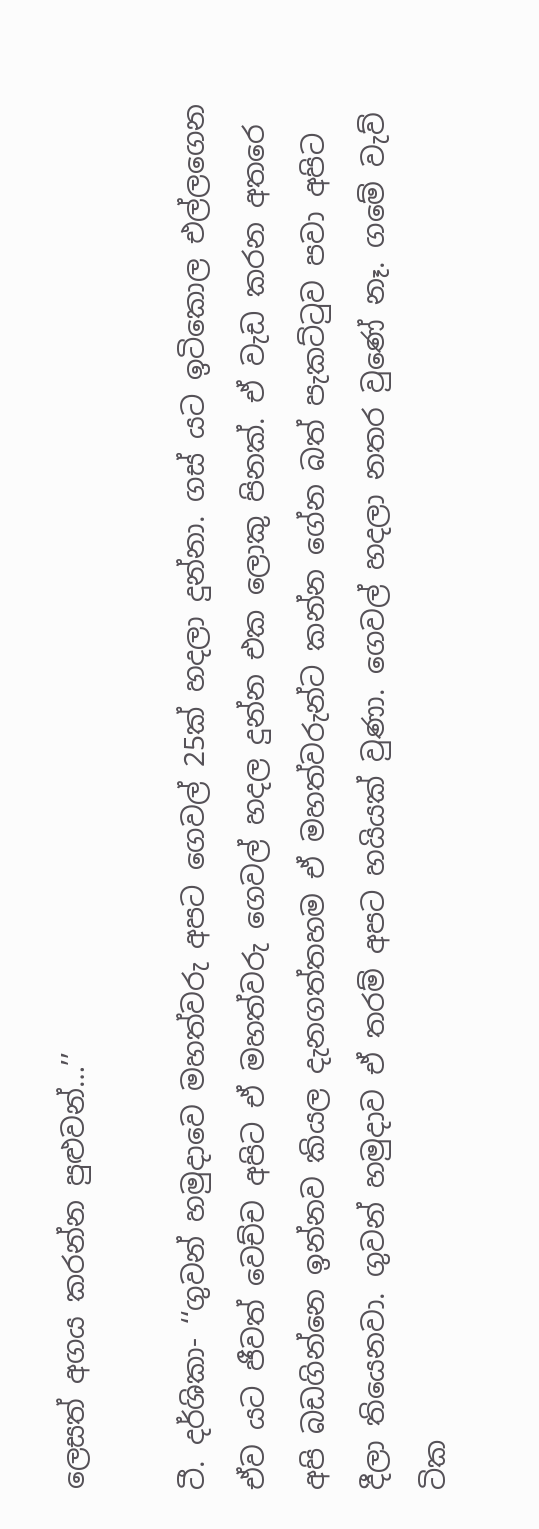ලෙසත් අගය කරන්න පුළුවන්…’’

ටී. දර්ශිකා- ‘‘ගුවන් හමුදාවෙ මහත්වරු අපට ගෙවල් 25ක් හදලා දුන්නා. ගස් යට ඉටිකොල එල්ලගෙන ඒව යට ජීවත් වෙච්ච අපිට ඒ මහත්වරු ගෙවල් හදල දුන්න එක ලොකු පිනක්. ඒ වැඩ කරන අතරෙ අපි බඩගින්නෙ ඉන්නව කියල දැනගත්තහම ඒ මහත්වරුන්ට කන්න ගේන බත් පැකට්ටුව පවා අපිට දීලා තියෙනවා. ගුවන් හමුදාව ඒ තරම් අපට හයියක් වුණා. ගෙවල් හදලා නතර වුණේ නෑ. ගමේ වැව් ටික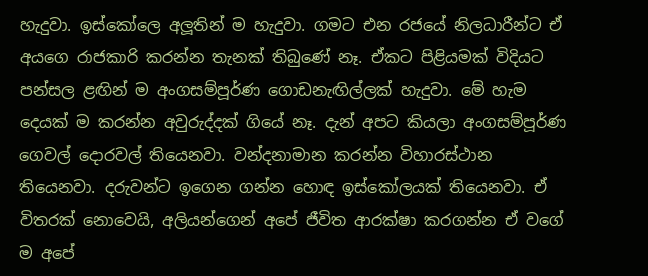හැදුවා. ඉස්කෝලෙ අලූතින් ම හැදුවා. ගමට එන රජයේ නිලධාරීන්ට ඒ අයගෙ රාජකාරි කරන්න තැනක් තිබුණේ නෑ. ඒකට පිළියමක් විදියට පන්සල ළඟින් ම අංගසම්පූර්ණ ගොඩනැඟිල්ලක් හැදුවා. මේ හැම දෙයක් ම කරන්න අවුරුද්දක් ගියේ නෑ. දැන් අපට කියලා අංගසම්පූර්ණ ගෙවල් දොරවල් තියෙනවා. වන්දනාමාන කරන්න විහාරස්ථාන තියෙනවා. දරුවන්ට ඉගෙන ගන්න හොඳ ඉස්කෝලයක් තියෙනවා. ඒ විතරක් නොවෙයි, අලියන්ගෙන් අපේ ජීවිත ආරක්ෂා කරගන්න ඒ වගේ ම අපේ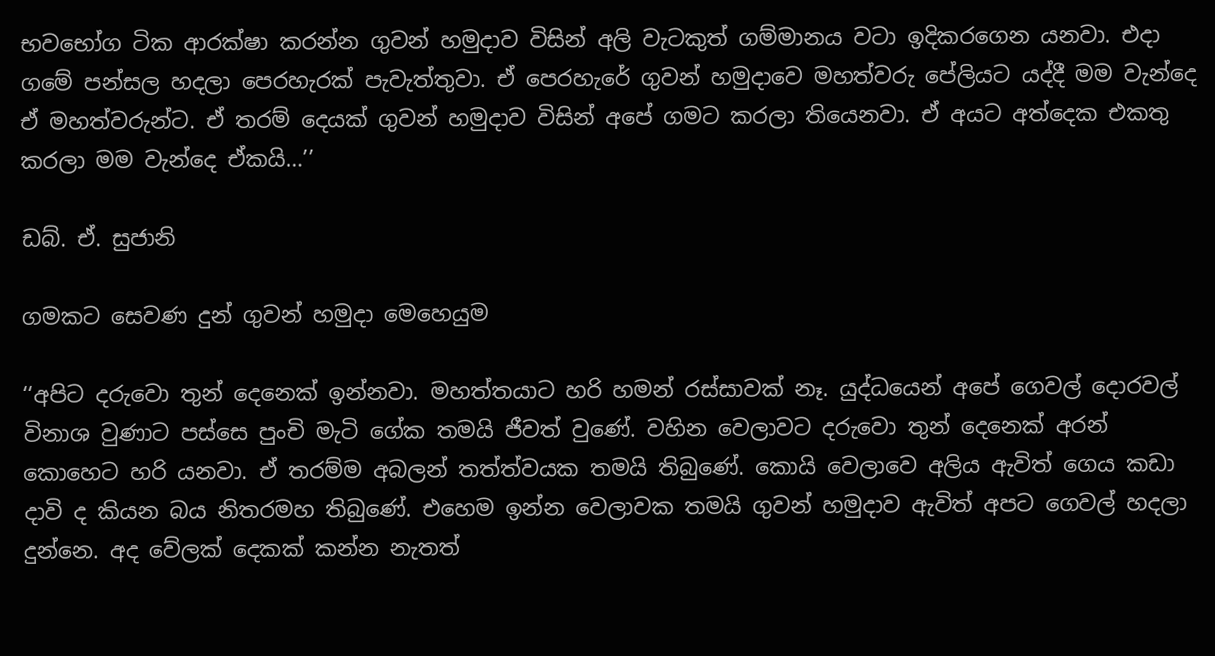භවභෝග ටික ආරක්ෂා කරන්න ගුවන් හමුදාව විසින් අලි වැටකුත් ගම්මානය වටා ඉදිකරගෙන යනවා. එදා ගමේ පන්සල හදලා පෙරහැරක් පැවැත්තුවා. ඒ පෙරහැරේ ගුවන් හමුදාවෙ මහත්වරු පේලියට යද්දී මම වැන්දෙ ඒ මහත්වරුන්ට. ඒ තරම් දෙයක් ගුවන් හමුදාව විසින් අපේ ගමට කරලා තියෙනවා. ඒ අයට අත්දෙක එකතු කරලා මම වැන්දෙ ඒකයි…’’

ඩබ්. ඒ. සුජානි

ගමකට සෙවණ දුන් ගුවන් හමුදා මෙහෙයුම

‘‘අපිට දරුවො තුන් දෙනෙක් ඉන්නවා. මහත්තයාට හරි හමන් රස්සාවක් නෑ. යුද්ධයෙන් අපේ ගෙවල් දොරවල් විනාශ වුණාට පස්සෙ පුංචි මැටි ගේක තමයි ජීවත් වුණේ. වහින වෙලාවට දරුවො තුන් දෙනෙක් අරන් කොහෙට හරි යනවා. ඒ තරම්ම අබලන් තත්ත්වයක තමයි තිබුණේ. කොයි වෙලාවෙ අලිය ඇවිත් ගෙය කඩා දාවි ද කියන බය නිතරමහ තිබුණේ. එහෙම ඉන්න වෙලාවක තමයි ගුවන් හමුදාව ඇවිත් අපට ගෙවල් හදලා දුන්නෙ. අද වේලක් දෙකක් කන්න නැතත්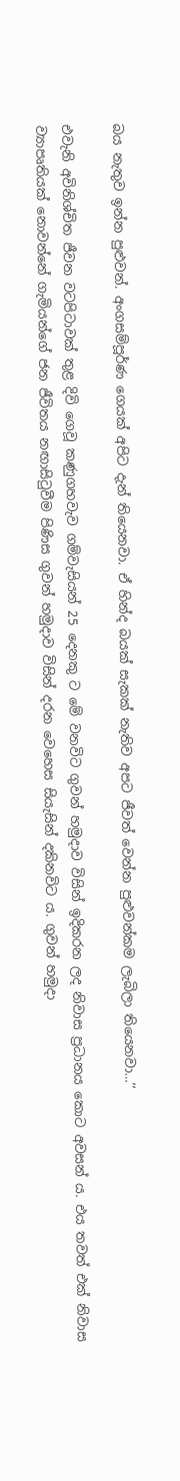බය නැතුව ඉන්න පුළුවන්. අංගසම්පූර්ණ ගෙයක් අපිට දැන් තියෙනවා. ඒ හින්ද බයක් සැකක් නැතිව අපට ජීවත් වෙන්න පුළුවන්කම ලැබිලා තියෙනවා…’’

එවැනි අවිනිශ්චිත ජීවන වටපිටාවක් තුළ දිවි ගෙවූ කණුගහවැව ගම්වැසියන් 25 දෙනකු ට මේ වනවිට ගුවන් හමුදාව විසින් ඉදිකරන ලද නිවාස ප්‍රධානය කොට අවසන් ය. එය තවත් එක් නිවාස ව්‍යාපෘතියක් නොවන්නේ ගැමියන්ගේ ජන ජීවිතය නඟාසිටුවීම පිණිස ගුවන් හමුදාව විසින් දරන වෙහෙස සියැසින් දකිනවිට ය. ගුවන් හමුදා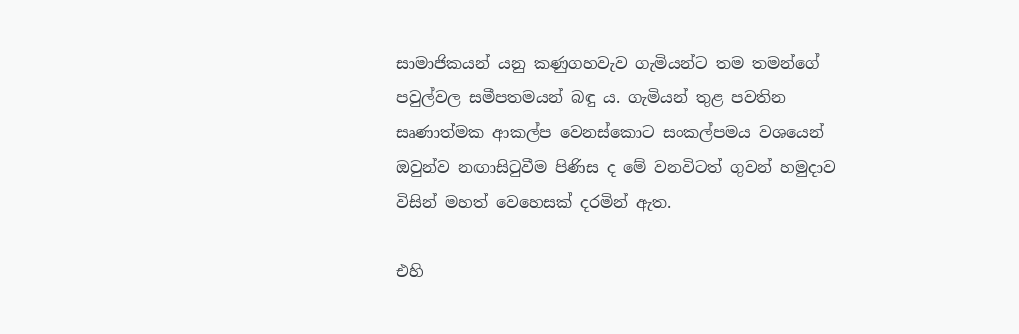සාමාජිකයන් යනු කණුගහවැව ගැමියන්ට තම තමන්ගේ පවුල්වල සමීපතමයන් බඳු ය. ගැමියන් තුළ පවතින සෘණාත්මක ආකල්ප වෙනස්කොට සංකල්පමය වශයෙන් ඔවුන්ව නඟාසිටුවීම පිණිස ද මේ වනවිටත් ගුවන් හමුදාව විසින් මහත් වෙහෙසක් දරමින් ඇත.

එහි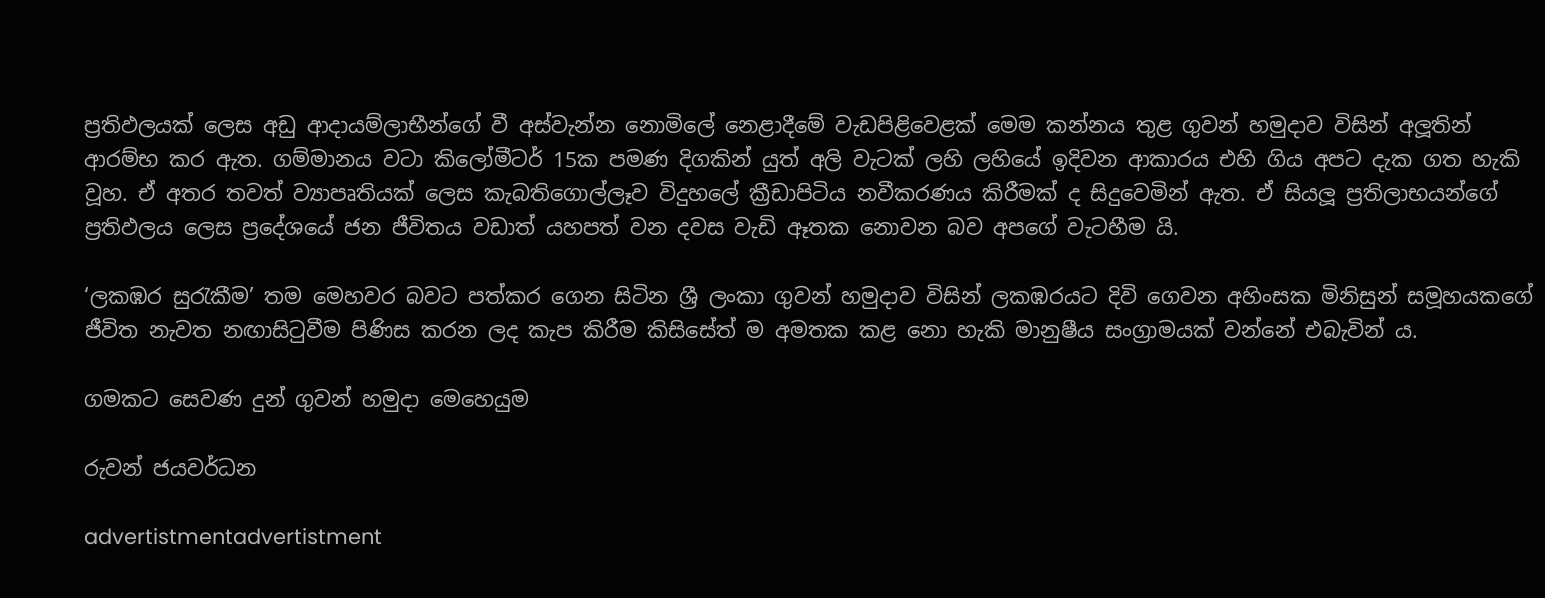ප්‍රතිඵලයක් ලෙස අඩු ආදායම්ලාභීන්ගේ වී අස්වැන්න නොමිලේ නෙළාදීමේ වැඩපිළිවෙළක් මෙම කන්නය තුළ ගුවන් හමුදාව විසින් අලූතින් ආරම්භ කර ඇත. ගම්මානය වටා කිලෝමීටර් 15ක පමණ දිගකින් යුත් අලි වැටක් ලහි ලහියේ ඉදිවන ආකාරය එහි ගිය අපට දැක ගත හැකි වූහ. ඒ අතර තවත් ව්‍යාපෘතියක් ලෙස කැබතිගොල්ලෑව විදුහලේ ක්‍රීඩාපිටිය නවීකරණය කිරීමක් ද සිදුවෙමින් ඇත. ඒ සියලූ ප්‍රතිලාභයන්ගේ ප්‍රතිඵලය ලෙස ප්‍රදේශයේ ජන ජීවිතය වඩාත් යහපත් වන දවස වැඩි ඈතක නොවන බව අපගේ වැටහීම යි.

‘ලකඹර සුරැකීම’ තම මෙහවර බවට පත්කර ගෙන සිටින ශ්‍රී ලංකා ගුවන් හමුදාව විසින් ලකඹරයට දිවි ගෙවන අහිංසක මිනිසුන් සමූහයකගේ ජීවිත නැවත නඟාසිටුවීම පිණිස කරන ලද කැප කිරීම කිසිසේත් ම අමතක කළ නො හැකි මානුෂීය සංග්‍රාමයක් වන්නේ එබැවින් ය.

ගමකට සෙවණ දුන් ගුවන් හමුදා මෙහෙයුම

රුවන් ජයවර්ධන

advertistmentadvertistment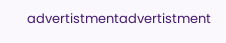advertistmentadvertistment